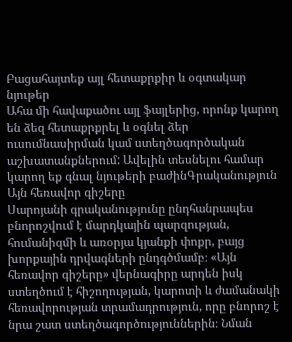Բացահայտեք այլ հետաքրքիր և օգտակար նյութեր
Ահա մի հավաքածու այլ ֆայլերից, որոնք կարող են ձեզ հետաքրքրել և օգնել ձեր ուսումնասիրման կամ ստեղծագործական աշխատանքներում: Ավելին տեսնելու համար կարող եք գնալ նյութերի բաժինԳրականություն
Այն հեռավոր գիշերը
Սարոյանի գրականությունը ընդհանրապես բնորոշվում է մարդկային պարզության, հումանիզմի և առօրյա կյանքի փոքր, բայց խորքային դրվագների ընդգծմամբ։ «Այն հեռավոր գիշերը» վերնագիրը արդեն իսկ ստեղծում է հիշողության, կարոտի և ժամանակի հեռավորության տրամադրություն, որը բնորոշ է նրա շատ ստեղծագործություններին։ Նման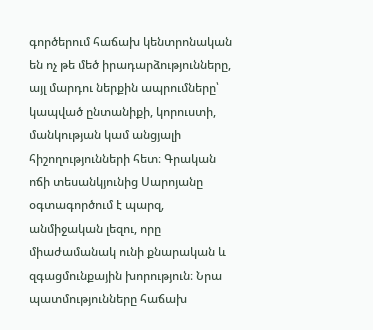գործերում հաճախ կենտրոնական են ոչ թե մեծ իրադարձությունները, այլ մարդու ներքին ապրումները՝ կապված ընտանիքի, կորուստի, մանկության կամ անցյալի հիշողությունների հետ։ Գրական ոճի տեսանկյունից Սարոյանը օգտագործում է պարզ, անմիջական լեզու, որը միաժամանակ ունի քնարական և զգացմունքային խորություն։ Նրա պատմությունները հաճախ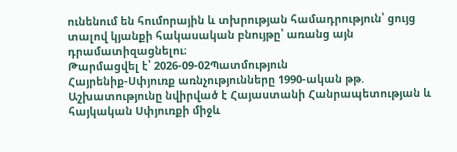ունենում են հումորային և տխրության համադրություն՝ ցույց տալով կյանքի հակասական բնույթը՝ առանց այն դրամատիզացնելու։
Թարմացվել է՝ 2026-09-02Պատմություն
Հայրենիք-Սփյուռք առնչությունները 1990-ական թթ.
Աշխատությունը նվիրված է Հայաստանի Հանրապետության և հայկական Սփյուռքի միջև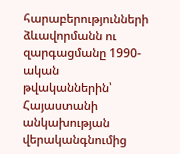հարաբերությունների ձևավորմանն ու զարգացմանը 1990-ական թվականներին՝ Հայաստանի անկախության վերականգնումից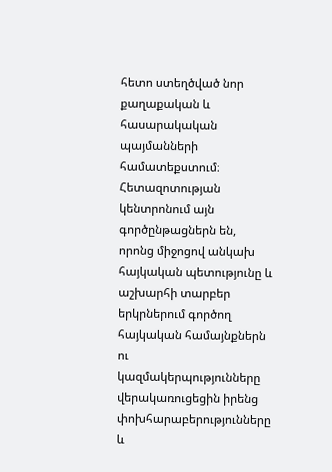հետո ստեղծված նոր քաղաքական և հասարակական պայմանների համատեքստում։ Հետազոտության կենտրոնում այն գործընթացներն են, որոնց միջոցով անկախ հայկական պետությունը և աշխարհի տարբեր երկրներում գործող հայկական համայնքներն ու կազմակերպությունները վերակառուցեցին իրենց փոխհարաբերությունները և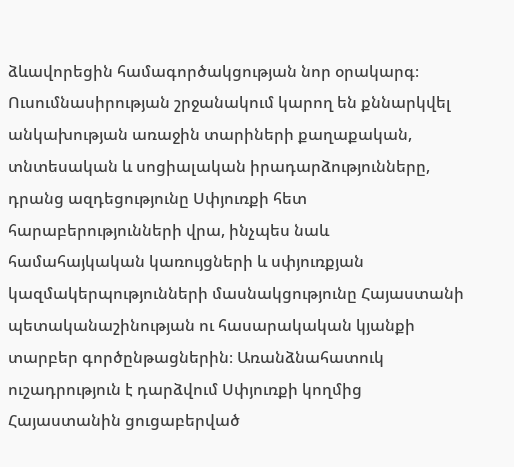ձևավորեցին համագործակցության նոր օրակարգ։ Ուսումնասիրության շրջանակում կարող են քննարկվել անկախության առաջին տարիների քաղաքական, տնտեսական և սոցիալական իրադարձությունները, դրանց ազդեցությունը Սփյուռքի հետ հարաբերությունների վրա, ինչպես նաև համահայկական կառույցների և սփյուռքյան կազմակերպությունների մասնակցությունը Հայաստանի պետականաշինության ու հասարակական կյանքի տարբեր գործընթացներին։ Առանձնահատուկ ուշադրություն է դարձվում Սփյուռքի կողմից Հայաստանին ցուցաբերված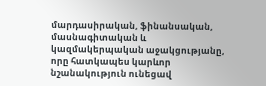մարդասիրական, ֆինանսական, մասնագիտական և կազմակերպական աջակցությանը, որը հատկապես կարևոր նշանակություն ունեցավ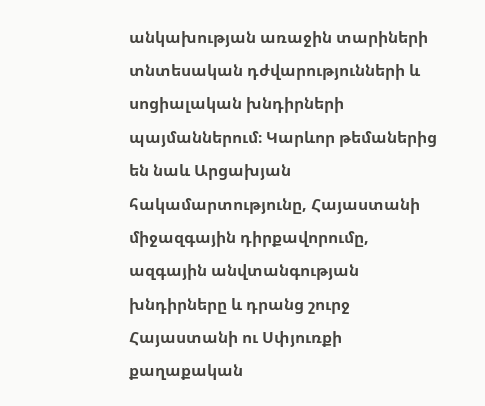անկախության առաջին տարիների տնտեսական դժվարությունների և սոցիալական խնդիրների պայմաններում։ Կարևոր թեմաներից են նաև Արցախյան հակամարտությունը, Հայաստանի միջազգային դիրքավորումը, ազգային անվտանգության խնդիրները և դրանց շուրջ Հայաստանի ու Սփյուռքի քաղաքական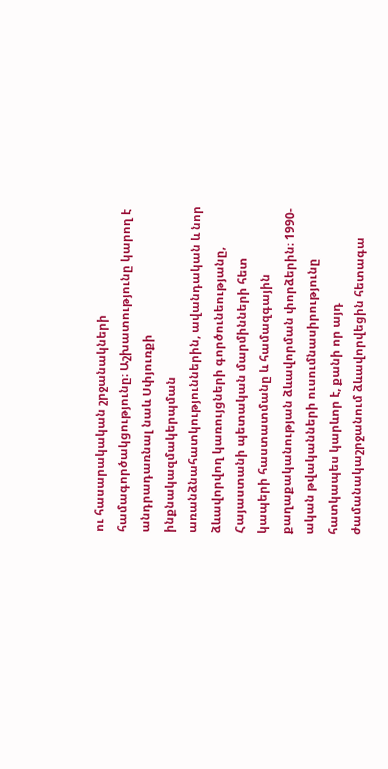ու հասարակական շրջանակների համագործակցությունը։ Աշխատությունը կարող է անդրադառնալ նաև Սփյուռքի ինքնակազմակերպման առանձնահատկություններին, ավանդական և նոր ձևավորվող կառույցների գործունեությանը, Հայաստանի պետական մարմինների հետ կապերի հաստատմանը և համազգային քաղաքականության ձևավորման փորձերին։ 1990-ական թվականների ուսումնասիրությունը հատկապես կարևոր է, քանի որ այդ ժամանակաշրջանում ձևավորվեցին հետագա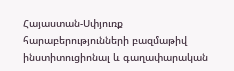Հայաստան-Սփյուռք հարաբերությունների բազմաթիվ ինստիտուցիոնալ և գաղափարական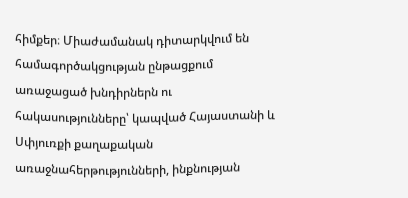հիմքեր։ Միաժամանակ դիտարկվում են համագործակցության ընթացքում առաջացած խնդիրներն ու հակասությունները՝ կապված Հայաստանի և Սփյուռքի քաղաքական առաջնահերթությունների, ինքնության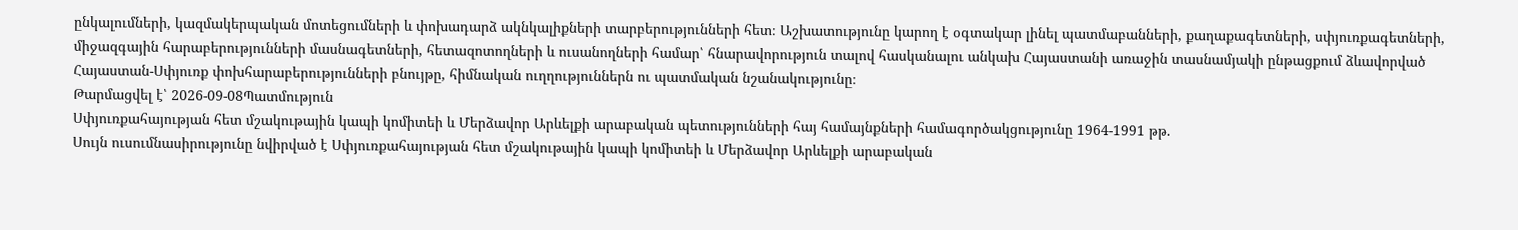ընկալումների, կազմակերպական մոտեցումների և փոխադարձ ակնկալիքների տարբերությունների հետ։ Աշխատությունը կարող է օգտակար լինել պատմաբանների, քաղաքագետների, սփյուռքագետների, միջազգային հարաբերությունների մասնագետների, հետազոտողների և ուսանողների համար՝ հնարավորություն տալով հասկանալու անկախ Հայաստանի առաջին տասնամյակի ընթացքում ձևավորված Հայաստան-Սփյուռք փոխհարաբերությունների բնույթը, հիմնական ուղղություններն ու պատմական նշանակությունը։
Թարմացվել է՝ 2026-09-08Պատմություն
Սփյուռքահայության հետ մշակութային կապի կոմիտեի և Մերձավոր Արևելքի արաբական պետությունների հայ համայնքների համագործակցությունը 1964-1991 թթ.
Սույն ուսումնասիրությունը նվիրված է Սփյուռքահայության հետ մշակութային կապի կոմիտեի և Մերձավոր Արևելքի արաբական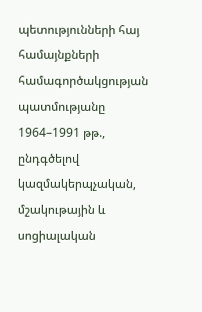պետությունների հայ համայնքների համագործակցության պատմությանը 1964–1991 թթ., ընդգծելով կազմակերպչական, մշակութային և սոցիալական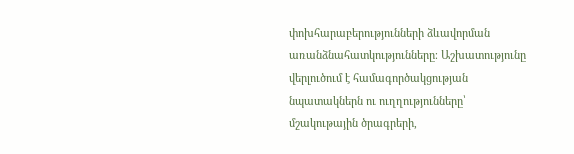փոխհարաբերությունների ձևավորման առանձնահատկությունները։ Աշխատությունը վերլուծում է համագործակցության նպատակներն ու ուղղությունները՝ մշակութային ծրագրերի,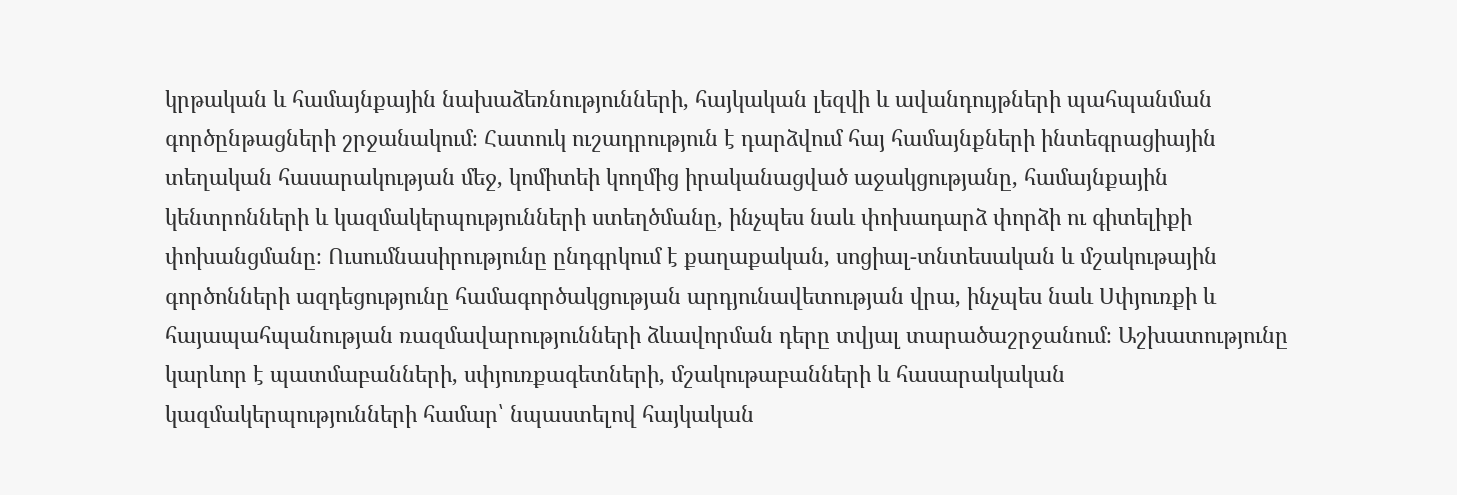կրթական և համայնքային նախաձեռնությունների, հայկական լեզվի և ավանդույթների պահպանման գործընթացների շրջանակում։ Հատուկ ուշադրություն է դարձվում հայ համայնքների ինտեգրացիային տեղական հասարակության մեջ, կոմիտեի կողմից իրականացված աջակցությանը, համայնքային կենտրոնների և կազմակերպությունների ստեղծմանը, ինչպես նաև փոխադարձ փորձի ու գիտելիքի փոխանցմանը։ Ուսումնասիրությունը ընդգրկում է քաղաքական, սոցիալ-տնտեսական և մշակութային գործոնների ազդեցությունը համագործակցության արդյունավետության վրա, ինչպես նաև Սփյուռքի և հայապահպանության ռազմավարությունների ձևավորման դերը տվյալ տարածաշրջանում։ Աշխատությունը կարևոր է պատմաբանների, սփյուռքագետների, մշակութաբանների և հասարակական կազմակերպությունների համար՝ նպաստելով հայկական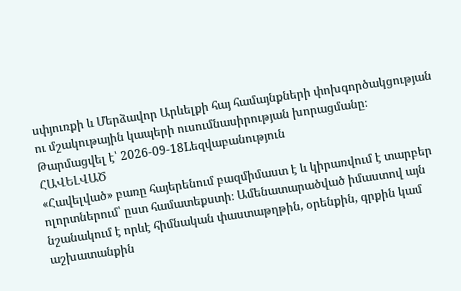սփյուռքի և Մերձավոր Արևելքի հայ համայնքների փոխգործակցության ու մշակութային կապերի ուսումնասիրության խորացմանը։
Թարմացվել է՝ 2026-09-18Lեզվաբանություն
ՀԱՎԵԼՎԱԾ
«Հավելված» բառը հայերենում բազմիմաստ է և կիրառվում է տարբեր ոլորտներում՝ ըստ համատեքստի։ Ամենատարածված իմաստով այն նշանակում է որևէ հիմնական փաստաթղթին, օրենքին, գրքին կամ աշխատանքին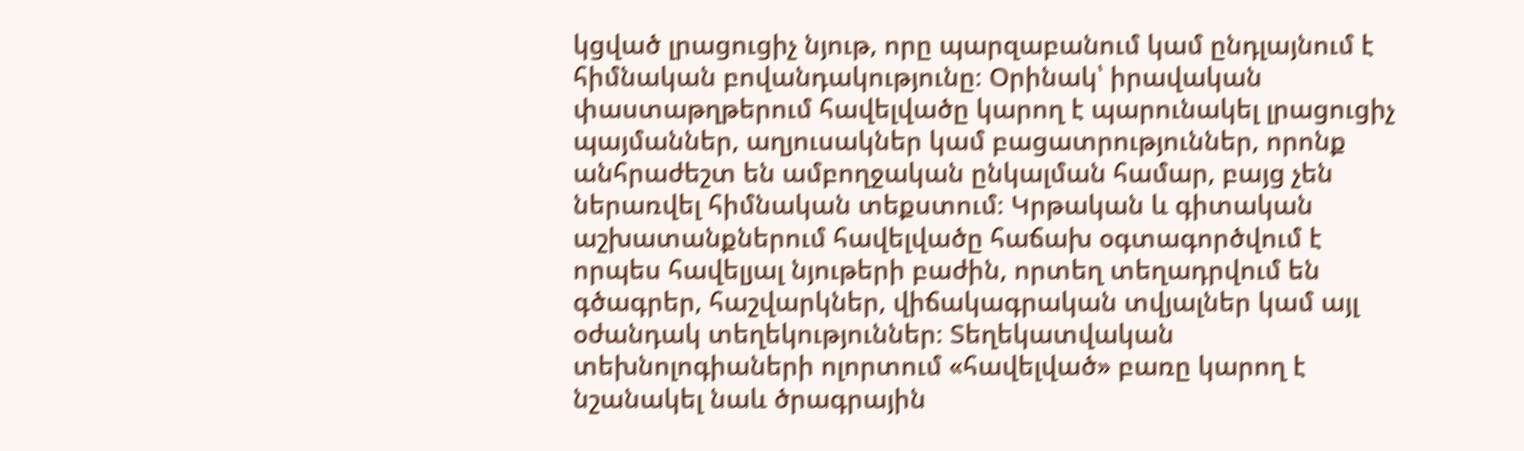կցված լրացուցիչ նյութ, որը պարզաբանում կամ ընդլայնում է հիմնական բովանդակությունը։ Օրինակ՝ իրավական փաստաթղթերում հավելվածը կարող է պարունակել լրացուցիչ պայմաններ, աղյուսակներ կամ բացատրություններ, որոնք անհրաժեշտ են ամբողջական ընկալման համար, բայց չեն ներառվել հիմնական տեքստում։ Կրթական և գիտական աշխատանքներում հավելվածը հաճախ օգտագործվում է որպես հավելյալ նյութերի բաժին, որտեղ տեղադրվում են գծագրեր, հաշվարկներ, վիճակագրական տվյալներ կամ այլ օժանդակ տեղեկություններ։ Տեղեկատվական տեխնոլոգիաների ոլորտում «հավելված» բառը կարող է նշանակել նաև ծրագրային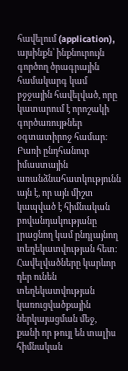հավելում (application), այսինքն՝ ինքնուրույն գործող ծրագրային համակարգ կամ բջջային հավելված, որը կատարում է որոշակի գործառույթներ օգտատիրոջ համար։ Բառի ընդհանուր իմաստային առանձնահատկությունն այն է, որ այն միշտ կապված է հիմնական բովանդակությանը լրացնող կամ ընդլայնող տեղեկատվության հետ։ Հավելվածները կարևոր դեր ունեն տեղեկատվության կառուցվածքային ներկայացման մեջ, քանի որ թույլ են տալիս հիմնական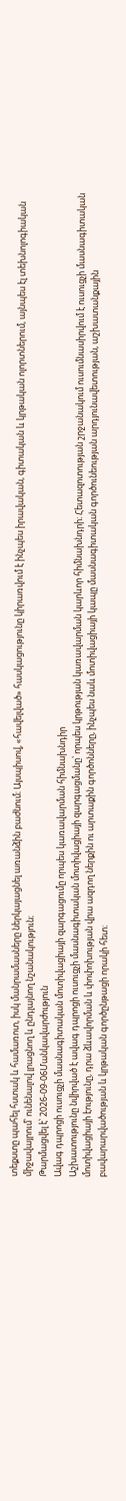տեքստը պահել հստակ և համառոտ, իսկ մանրամասները ներկայացնել առանձին բաժնում։ Այսպիսով, «հավելված» հասկացությունը կիրառվում է ինչպես իրավական, գիտական և կրթական ոլորտներում, այնպես էլ տեխնոլոգիական միջավայրում՝ ունենալով լրացնող և ընդլայնող նշանակություն։
Թարմացվել է՝ 2026-09-06Մանկավարժություն
Ավագ դպրոցի ուսուցչի մասնագիտական մոտիվացիայի զարգացումը որպես կառավարման հիմնախնդիր
Աշխատությունը նվիրված է ավագ դպրոցի ուսուցչի մասնագիտական մոտիվացիայի զարգացմանը՝ որպես կրթության կառավարման կարևոր հիմնախնդրի։ Հետազոտության շրջանակում ուսումնասիրվում է ուսուցչի մասնագիտական մոտիվացիայի էությունը, դրա ձևավորման և փոփոխության վրա ազդող ներքին ու արտաքին գործոնները, ինչպես նաև մոտիվացիայի կապը մասնագիտական գործունեության արդյունավետության, աշխատանքային բավարարվածության և կրթական գործընթացի որակի հետ։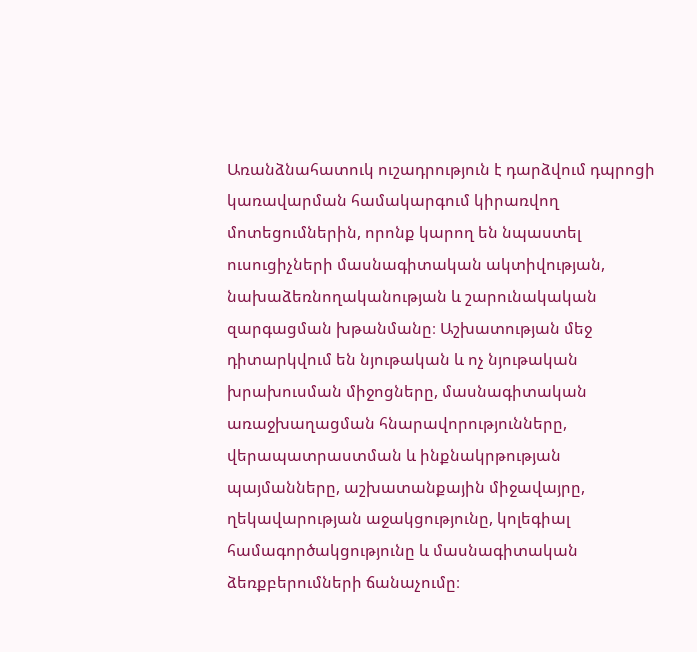Առանձնահատուկ ուշադրություն է դարձվում դպրոցի կառավարման համակարգում կիրառվող մոտեցումներին, որոնք կարող են նպաստել ուսուցիչների մասնագիտական ակտիվության, նախաձեռնողականության և շարունակական զարգացման խթանմանը։ Աշխատության մեջ դիտարկվում են նյութական և ոչ նյութական խրախուսման միջոցները, մասնագիտական առաջխաղացման հնարավորությունները, վերապատրաստման և ինքնակրթության պայմանները, աշխատանքային միջավայրը, ղեկավարության աջակցությունը, կոլեգիալ համագործակցությունը և մասնագիտական ձեռքբերումների ճանաչումը։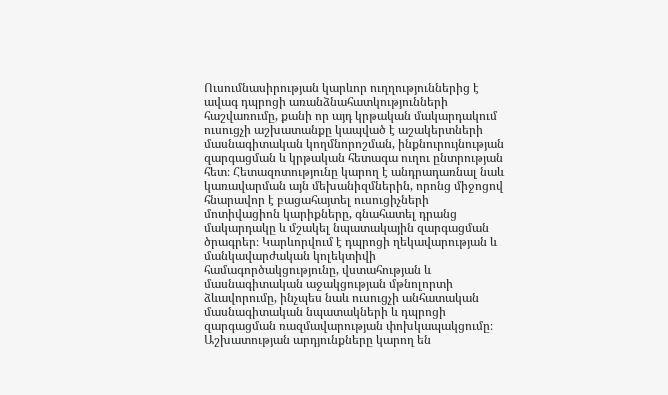Ուսումնասիրության կարևոր ուղղություններից է ավագ դպրոցի առանձնահատկությունների հաշվառումը, քանի որ այդ կրթական մակարդակում ուսուցչի աշխատանքը կապված է աշակերտների մասնագիտական կողմնորոշման, ինքնուրույնության զարգացման և կրթական հետագա ուղու ընտրության հետ։ Հետազոտությունը կարող է անդրադառնալ նաև կառավարման այն մեխանիզմներին, որոնց միջոցով հնարավոր է բացահայտել ուսուցիչների մոտիվացիոն կարիքները, գնահատել դրանց մակարդակը և մշակել նպատակային զարգացման ծրագրեր։ Կարևորվում է դպրոցի ղեկավարության և մանկավարժական կոլեկտիվի համագործակցությունը, վստահության և մասնագիտական աջակցության մթնոլորտի ձևավորումը, ինչպես նաև ուսուցչի անհատական մասնագիտական նպատակների և դպրոցի զարգացման ռազմավարության փոխկապակցումը։ Աշխատության արդյունքները կարող են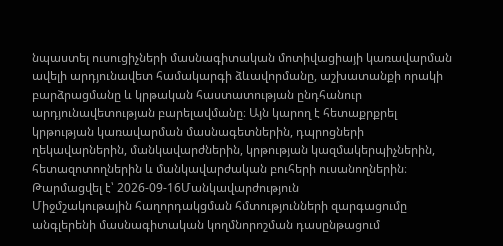նպաստել ուսուցիչների մասնագիտական մոտիվացիայի կառավարման ավելի արդյունավետ համակարգի ձևավորմանը, աշխատանքի որակի բարձրացմանը և կրթական հաստատության ընդհանուր արդյունավետության բարելավմանը։ Այն կարող է հետաքրքրել կրթության կառավարման մասնագետներին, դպրոցների ղեկավարներին, մանկավարժներին, կրթության կազմակերպիչներին, հետազոտողներին և մանկավարժական բուհերի ուսանողներին։
Թարմացվել է՝ 2026-09-16Մանկավարժություն
Միջմշակութային հաղորդակցման հմտությունների զարգացումը անգլերենի մասնագիտական կողմնորոշման դասընթացում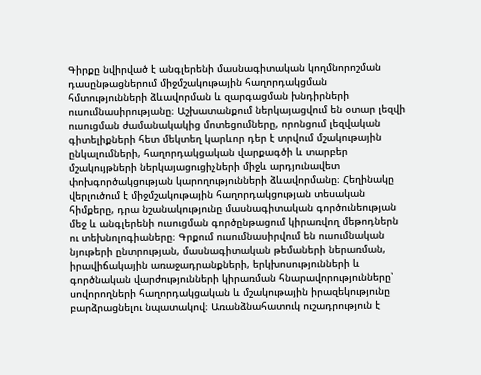Գիրքը նվիրված է անգլերենի մասնագիտական կողմնորոշման դասընթացներում միջմշակութային հաղորդակցման հմտությունների ձևավորման և զարգացման խնդիրների ուսումնասիրությանը։ Աշխատանքում ներկայացվում են օտար լեզվի ուսուցման ժամանակակից մոտեցումները, որոնցում լեզվական գիտելիքների հետ մեկտեղ կարևոր դեր է տրվում մշակութային ընկալումների, հաղորդակցական վարքագծի և տարբեր մշակույթների ներկայացուցիչների միջև արդյունավետ փոխգործակցության կարողությունների ձևավորմանը։ Հեղինակը վերլուծում է միջմշակութային հաղորդակցության տեսական հիմքերը, դրա նշանակությունը մասնագիտական գործունեության մեջ և անգլերենի ուսուցման գործընթացում կիրառվող մեթոդներն ու տեխնոլոգիաները։ Գրքում ուսումնասիրվում են ուսումնական նյութերի ընտրության, մասնագիտական թեմաների ներառման, իրավիճակային առաջադրանքների, երկխոսությունների և գործնական վարժությունների կիրառման հնարավորությունները՝ սովորողների հաղորդակցական և մշակութային իրազեկությունը բարձրացնելու նպատակով։ Առանձնահատուկ ուշադրություն է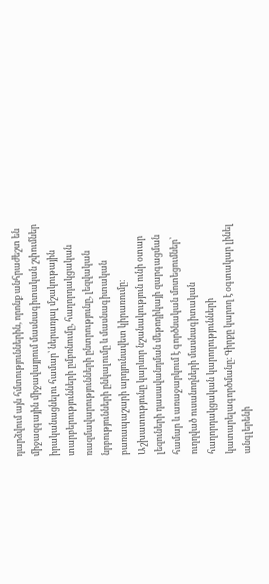դարձվում այն հմտություններին, որոնք անհրաժեշտ են միջազգային միջավայրում մասնագիտական շփումներ իրականացնելու համար՝ ներառյալ մշակութային տարբերությունների ըմբռնումը, հաղորդակցական ռազմավարությունների ընտրությունը, լեզվական նրբությունների ընկալումը և մասնագիտական բառապաշարի արդյունավետ կիրառումը։ Աշխատությունը կարևոր նշանակություն ունի օտար լեզուների դասավանդման մեթոդիկայի զարգացման համար և առաջարկում է գործնական մոտեցումներ՝ ուղղված ուսանողների մասնագիտական հաղորդակցական կարողությունների կատարելագործմանը։ Գիրքը կարող է օգտակար լինել անգլերենի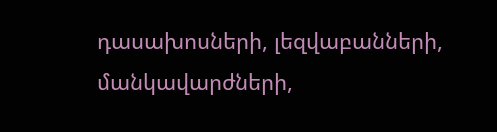դասախոսների, լեզվաբանների, մանկավարժների,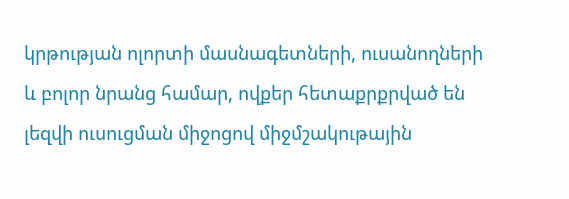կրթության ոլորտի մասնագետների, ուսանողների և բոլոր նրանց համար, ովքեր հետաքրքրված են լեզվի ուսուցման միջոցով միջմշակութային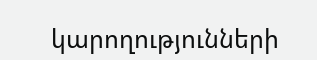կարողությունների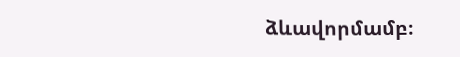ձևավորմամբ։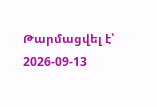Թարմացվել է՝ 2026-09-13